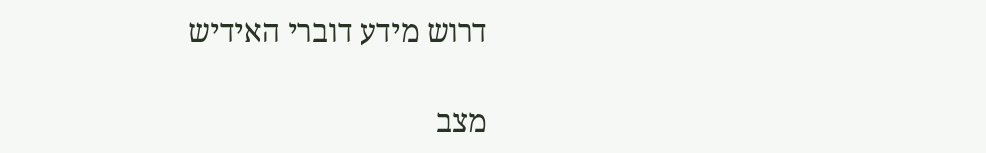דרוש מידע דוברי האידיש

מצב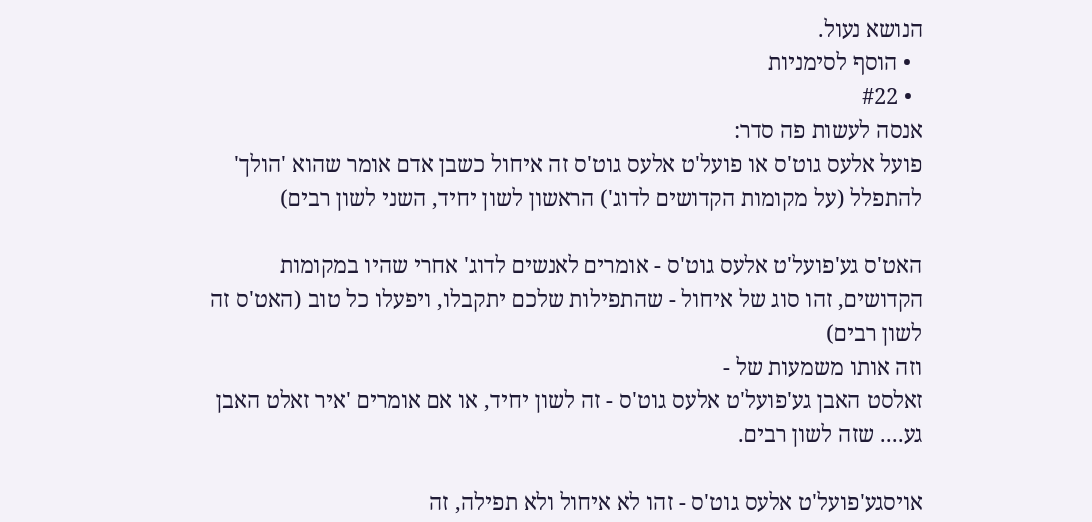הנושא נעול.
  • הוסף לסימניות
  • #22
אנסה לעשות פה סדר:
פועל אלעס גוט'ס או פועל'ט אלעס גוט'ס זה איחול כשבן אדם אומר שהוא 'הולך' להתפלל (על מקומות הקדושים לדוג') הראשון לשון יחיד, השני לשון רבים)

האט'ס גע'פועל'ט אלעס גוט'ס - אומרים לאנשים לדוג' אחרי שהיו במקומות הקדושים, זהו סוג של איחול - שהתפילות שלכם יתקבלו, ויפעלו כל טוב (האט'ס זה לשון רבים)
וזה אותו משמעות של -
זאלסט האבן גע'פועל'ט אלעס גוט'ס - זה לשון יחיד, או אם אומרים 'איר זאלט האבן גע.... שזה לשון רבים.

אויסגע'פועל'ט אלעס גוט'ס - זהו לא איחול ולא תפילה, זה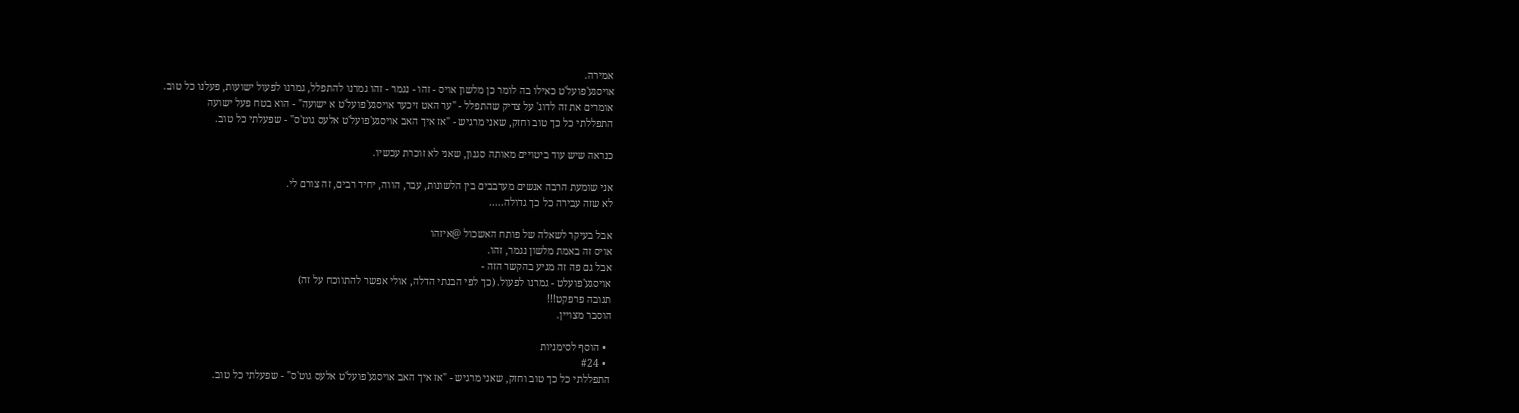אמירה.
אויסגע'פועל'ט כאילו בה לומר כן מלשון אויס - זהו - נגמר - זהו גמרנו להתפלל, גמרנו לפעול ישועות, פעלנו כל טוב.
אומרים את זה לדוג' על צדיק שהתפלל - "ער האט זיכער אויסגע'פועל'ט א ישועה" - הוא בטח פעל ישועה
התפללתי כל כך טוב וחזק, שאני מרגיש - "אז איך האב אויסגע'פועל'ט אלעס גוט'ס" - שפעלתי כל טוב.

כנראה שיש עוד ביטויים מאותה סגנון, שאני לא זוכרת עכשיו.

אני שומעת הרבה אנשים מערבבים בין הלשונות, עבר, הווה, יחיד רבים, זה צורם לי.
לא שזה עבירה כל כך גדולה.....

אבל בעיקר לשאלה של פותח האשכול @איזהו
אויס זה באמת מלשון נגמר, זהו.
אבל גם פה זה מגיע בהקשר הזה -
אויסגע'פועלט - גמרנו לפעול. (כך לפי הבנתי הדלה, אולי אפשר להתווכח על זה)
תגובה פרפקט!!!
הוסבר מצויין.

  • הוסף לסימניות
  • #24
התפללתי כל כך טוב וחזק, שאני מרגיש - "אז איך האב אויסגע'פועל'ט אלעס גוט'ס" - שפעלתי כל טוב.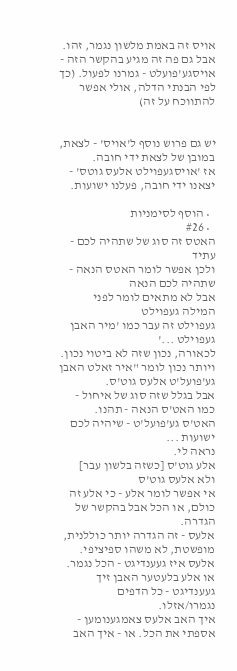אויס זה באמת מלשון נגמר, זהו.
אבל גם פה זה מגיע בהקשר הזה -
אויסגע'פועלט - גמרנו לפעול. (כך לפי הבנתי הדלה, אולי אפשר להתווכח על זה)


יש גם פרוש נוסף ל'אויס' - לצאת, במובן של לצאת ידי חובה.
אז 'אויסגעפוילט אלעס גוטס' - יצאנו ידי חובה, פעלנו ישועות.

  • הוסף לסימניות
  • #26
האטס זה סוג של שתהיה לכם - עתיד
ולכן אפשר לומר האטס הנאה - שתהיה לכם הנאה
אבל לא מתאים לומר לפני המילה געפוילט
געפוילט זה עבר כמו 'מיר האבן געפוילט ...'
לכאורה, נכון שזה לא ביטוי נכון.
ויותר נכון לומר "איר זאלט האבן גע'פועל'ט אלעס גוט'ס.
אבל בגלל שזה סוג של איחול - כמו האט'ס הנאה - תהנו. האט'ס גע'פועל'ט - שיהיה לכם ישועות ...
נראה לי.
אלע גוט'ס [כשזה בלשון עבר]
ולא אלעס גוט'ס
אי אפשר לומר אלע - כי אלע זה כולם, או הכל אבל בהקשר של הגדרה.
אלעס - זה הגדרה יותר כוללנית, מופשטת, לא משהו ספיציפי.
אלעס איז געענדיגט - הכל נגמר. או אלע בלעטער האבן זיך געענדיגט - כל הדפים נגמרו/אזלו.
איך האב אלעס צאמגענומען - אספתי את הכל. או - איך האב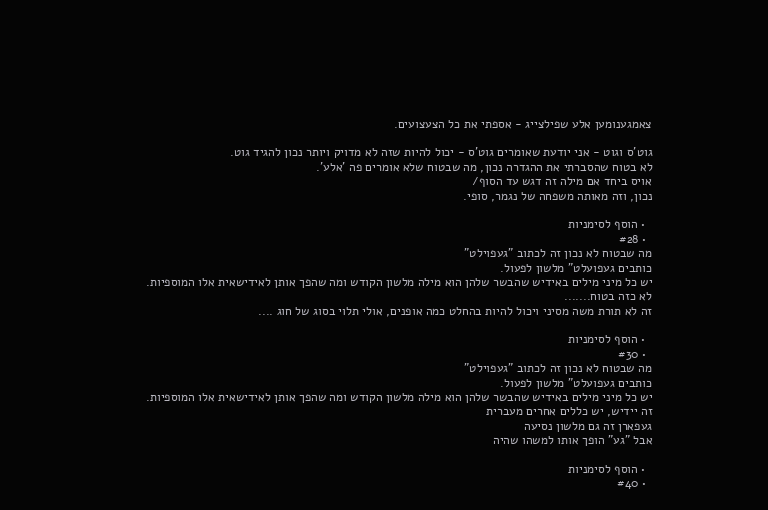צאמגענומען אלע שפילצייג - אספתי את כל הצעצועים.

גוט'ס וגוט - אני יודעת שאומרים גוט'ס - יכול להיות שזה לא מדויק ויותר נכון להגיד גוט.
לא בטוח שהסברתי את ההגדרה נכון, מה שבטוח שלא אומרים פה 'אלע'.
אויס ביחד אם מילה זה דגש עד הסוף/
נכון, וזה מאותה משפחה של נגמר, סופי.

  • הוסף לסימניות
  • #28
מה שבטוח לא נכון זה לכתוב "געפוילט"
כותבים געפועלט" מלשון לפעול.
יש כל מיני מילים באידיש שהבשר שלהן הוא מילה מלשון הקודש ומה שהפך אותן לאידישאית אלו המוספיות.
לא כזה בטוח.......
זה לא תורת משה מסיני ויכול להיות בהחלט כמה אופנים, אולי תלוי בסוג של חוג ....

  • הוסף לסימניות
  • #30
מה שבטוח לא נכון זה לכתוב "געפוילט"
כותבים געפועלט" מלשון לפעול.
יש כל מיני מילים באידיש שהבשר שלהן הוא מילה מלשון הקודש ומה שהפך אותן לאידישאית אלו המוספיות.
זה יידיש, יש כללים אחרים מעברית
געפארן זה גם מלשון נסיעה
אבל "גע" הופך אותו למשהו שהיה

  • הוסף לסימניות
  • #40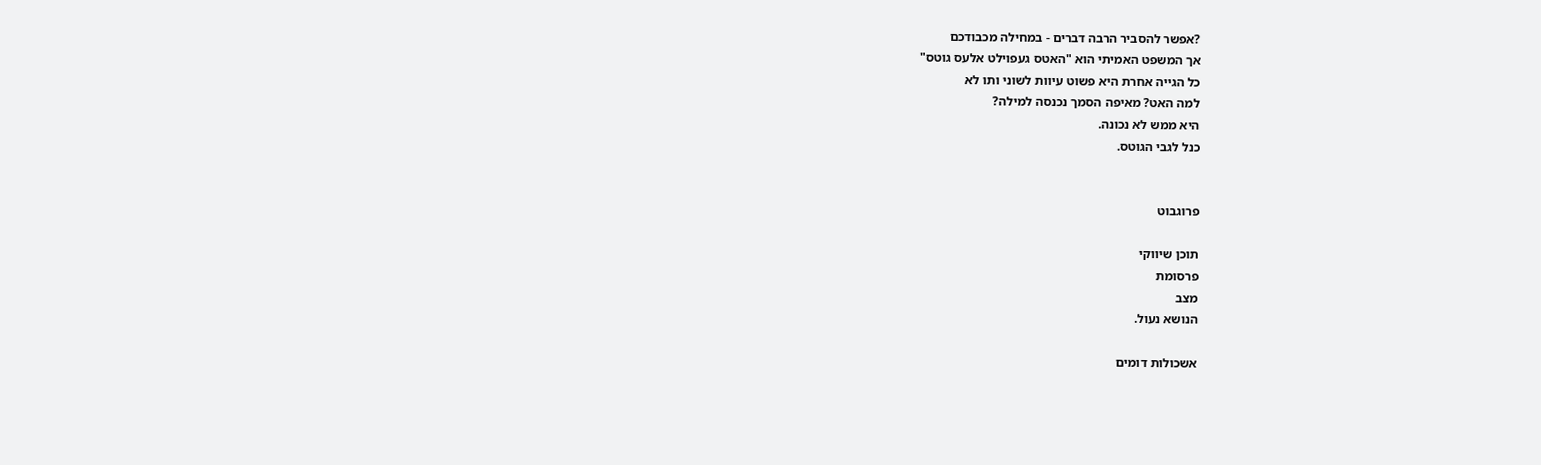?אפשר להסביר הרבה דברים - במחילה מכבודכם
אך המשפט האמיתי הוא "האטס געפוילט אלעס גוטס"
כל הגייה אחרת היא פשוט עיוות לשוני ותו לא
למה האט? מאיפה הסמך נכנסה למילה?
היא ממש לא נכונה.
כנל לגבי הגוטס.


פרוגבוט

תוכן שיווקי
פרסומת
מצב
הנושא נעול.

אשכולות דומים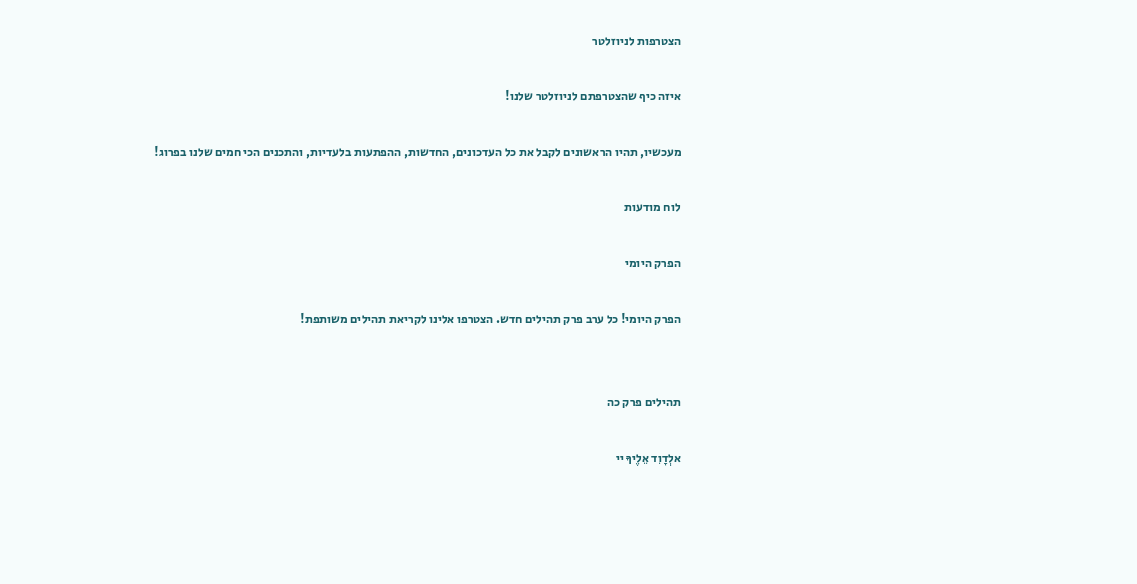הצטרפות לניוזלטר

איזה כיף שהצטרפתם לניוזלטר שלנו!

מעכשיו, תהיו הראשונים לקבל את כל העדכונים, החדשות, ההפתעות בלעדיות, והתכנים הכי חמים שלנו בפרוג!

לוח מודעות

הפרק היומי

הפרק היומי! כל ערב פרק תהילים חדש. הצטרפו אלינו לקריאת תהילים משותפת!


תהילים פרק כה

אלְדָוִד אֵלֶיךָ יי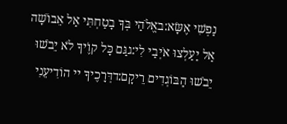נַפְשִׁי אֶשָּׂא:באֱלֹהַי בְּךָ בָטַחְתִּי אַל אֵבוֹשָׁה אַל יַעַלְצוּ אֹיְבַי לִי:גגַּם כָּל קוֶֹיךָ לֹא יֵבֹשׁוּ יֵבֹשׁוּ הַבּוֹגְדִים רֵיקָם:דדְּרָכֶיךָ יי הוֹדִיעֵנִי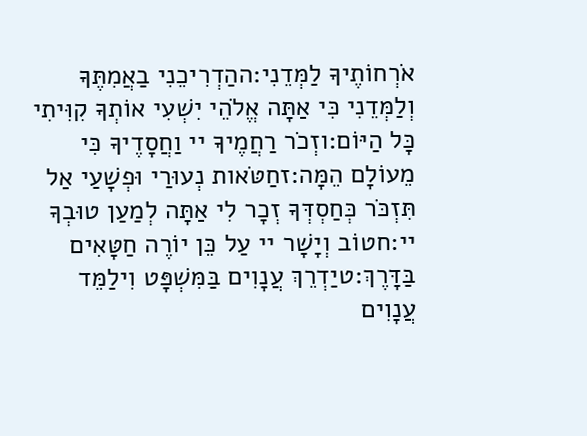אֹרְחוֹתֶיךָ לַמְּדֵנִי:ההַדְרִיכֵנִי בַאֲמִתֶּךָ וְלַמְּדֵנִי כִּי אַתָּה אֱלֹהֵי יִשְׁעִי אוֹתְךָ קִוִּיתִי כָּל הַיּוֹם:וזְכֹר רַחֲמֶיךָ יי וַחֲסָדֶיךָ כִּי מֵעוֹלָם הֵמָּה:זחַטֹּאות נְעוּרַי וּפְשָׁעַי אַל תִּזְכֹּר כְּחַסְדְּךָ זְכָר לִי אַתָּה לְמַעַן טוּבְךָ יי:חטוֹב וְיָשָׁר יי עַל כֵּן יוֹרֶה חַטָּאִים בַּדָּרֶךְ:טיַדְרֵךְ עֲנָוִים בַּמִּשְׁפָּט וִילַמֵּד עֲנָוִים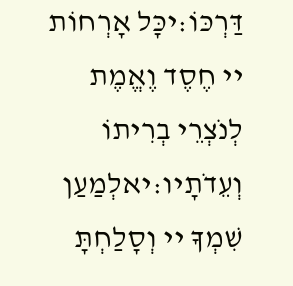דַּרְכּוֹ:יכָּל אָרְחוֹת יי חֶסֶד וֶאֱמֶת לְנֹצְרֵי בְרִיתוֹ וְעֵדֹתָיו:יאלְמַעַן שִׁמְךָ יי וְסָלַחְתָּ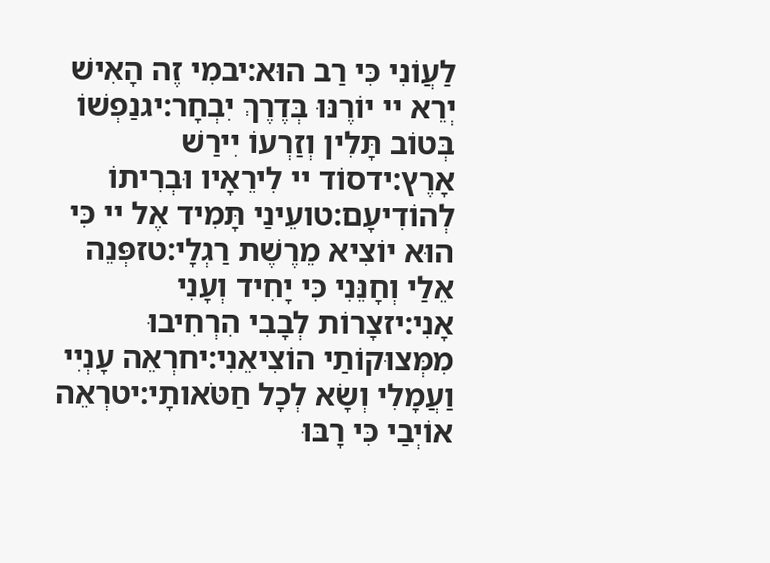לַעֲוֹנִי כִּי רַב הוּא:יבמִי זֶה הָאִישׁ יְרֵא יי יוֹרֶנּוּ בְּדֶרֶךְ יִבְחָר:יגנַפְשׁוֹ בְּטוֹב תָּלִין וְזַרְעוֹ יִירַשׁ אָרֶץ:ידסוֹד יי לִירֵאָיו וּבְרִיתוֹ לְהוֹדִיעָם:טועֵינַי תָּמִיד אֶל יי כִּי הוּא יוֹצִיא מֵרֶשֶׁת רַגְלָי:טזפְּנֵה אֵלַי וְחָנֵּנִי כִּי יָחִיד וְעָנִי אָנִי:יזצָרוֹת לְבָבִי הִרְחִיבוּ מִמְּצוּקוֹתַי הוֹצִיאֵנִי:יחרְאֵה עָנְיִי וַעֲמָלִי וְשָׂא לְכָל חַטֹּאותָי:יטרְאֵה אוֹיְבַי כִּי רָבּוּ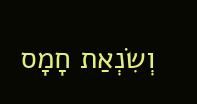וְשִׂנְאַת חָמָס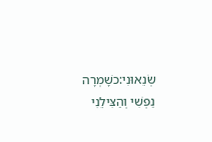שְׂנֵאוּנִי:כשָׁמְרָה נַפְשִׁי וְהַצִּילֵנִי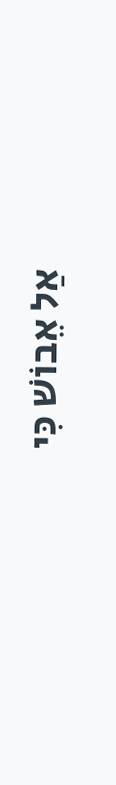אַל אֵבוֹשׁ כִּי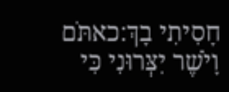חָסִיתִי בָךְ:כאתֹּם וָיֹשֶׁר יִצְּרוּנִי כִּי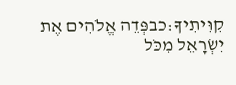קִוִּיתִיךָ:כבפְּדֵה אֱלֹהִים אֶת יִשְׂרָאֵל מִכֹּל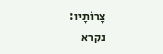צָרוֹתָיו:
נקרא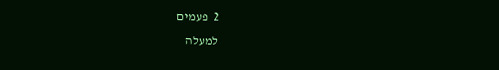2  פעמים
למעלה